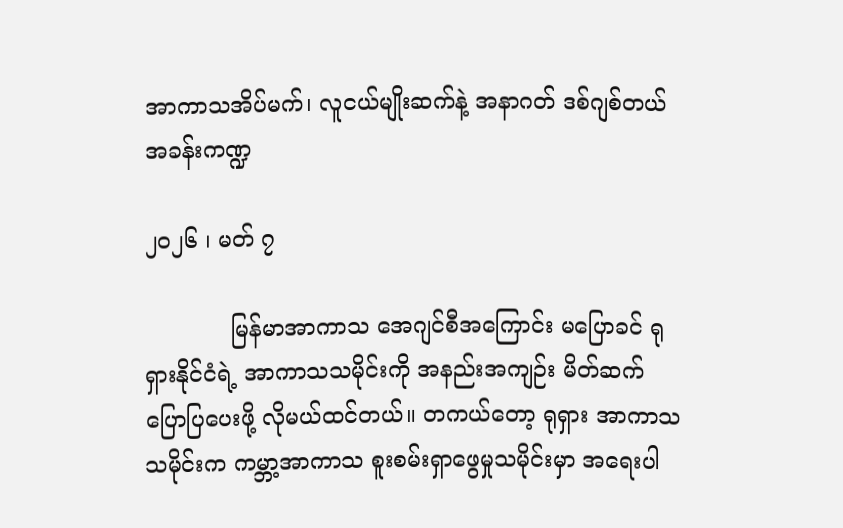အာကာသအိပ်မက်၊ လူငယ်မျိုးဆက်နဲ့ အနာဂတ် ဒစ်ဂျစ်တယ်အခန်းကဏ္ဍ

၂၀၂၆ ၊ မတ် ၇

            မြန်မာအာကာသ အေဂျင်စီအကြောင်း မပြောခင် ရုရှားနိုင်ငံရဲ့ အာကာသသမိုင်းကို အနည်းအကျဉ်း မိတ်ဆက်ပြောပြပေးဖို့ လိုမယ်ထင်တယ်။ တကယ်တော့ ရုရှား အာကာသသမိုင်းက ကမ္ဘာ့အာကာသ စူးစမ်းရှာဖွေမှုသမိုင်းမှာ အရေးပါ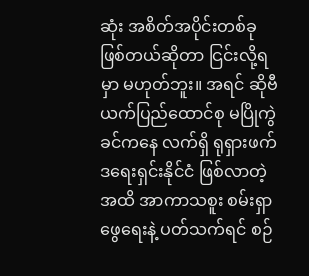ဆုံး အစိတ်အပိုင်းတစ်ခု ဖြစ်တယ်ဆိုတာ ငြင်းလို့ရမှာ မဟုတ်ဘူး။ အရင် ဆိုဗီယက်ပြည်ထောင်စု မပြိုကွဲခင်ကနေ လက်ရှိ ရုရှားဖက်ဒရေးရှင်းနိုင်ငံ ဖြစ်လာတဲ့အထိ အာကာသစူး စမ်းရှာဖွေရေးနဲ့ ပတ်သက်ရင် စဉ်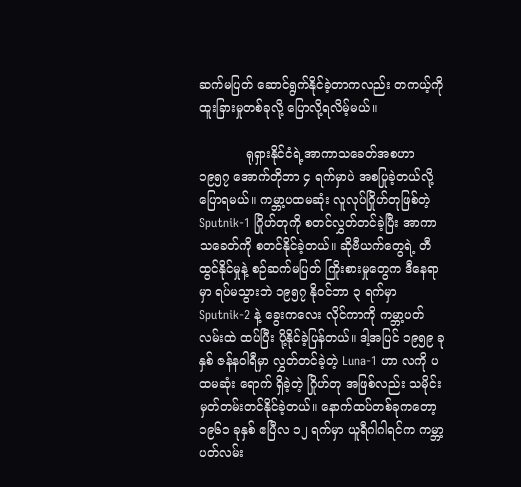ဆက်မပြတ် ဆောင်ရွက်နိုင်ခဲ့တာကလည်း တကယ့်ကို ထူးခြားမှုတစ်ခုလို့ ပြောလို့ရလိမ့်မယ်။

            ရုရှားနိုင်ငံရဲ့အာကာသခေတ်အစဟာ ၁၉၅၇ အောက်တိုဘာ ၄ ရက်မှာပဲ အစပြုခဲ့တယ်လို့ ပြောရမယ်။ ကမ္ဘာ့ပထမဆုံး လူလုပ်ဂြိုဟ်တုဖြစ်တဲ့ Sputnik-1 ဂြိုဟ်တုကို စတင်လွှတ်တင်ခဲ့ပြီး အာကာသခေတ်ကို စတင်နိုင်ခဲ့တယ်။ ဆိုဗီယက်တွေရဲ့ တီထွင်နိုင်မှုနဲ့ စဉ်ဆက်မပြတ် ကြိုးစားမှုတွေက ဒီနေရာမှာ ရပ်မသွားဘဲ ၁၉၅၇ နိုဝင်ဘာ ၃ ရက်မှာ Sputnik-2 နဲ့ ခွေးကလေး လိုင်ကာကို ကမ္ဘာ့ပတ်လမ်းထဲ ထပ်ပြီး ပို့နိုင်ခဲ့ပြန်တယ်။ ဒါ့အပြင် ၁၉၅၉ ခုနှစ် ဇန်နဝါရီမှာ လွှတ်တင်ခဲ့တဲ့ Luna-1 ဟာ လကို ပထမဆုံး ရောက် ရှိခဲ့တဲ့ ဂြိုဟ်တု အဖြစ်လည်း သမိုင်းမှတ်တမ်းတင်နိုင်ခဲ့တယ်။ နောက်ထပ်တစ်ခုကတော့ ၁၉၆၁ ခုနှစ် ဧပြီလ ၁၂ ရက်မှာ ယူရီဂါဂါရင်က ကမ္ဘာ့ပတ်လမ်း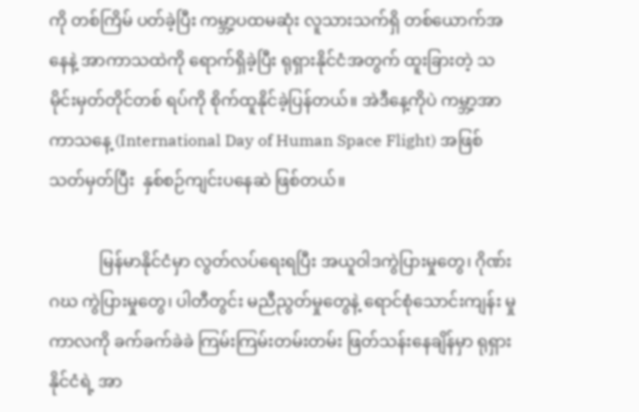ကို တစ်ကြိမ် ပတ်ခဲ့ပြီး ကမ္ဘာ့ပထမဆုံး လူသားသက်ရှိ တစ်ယောက်အနေနဲ့ အာကာသထဲကို ရောက်ရှိခဲ့ပြီး ရုရှားနိုင်ငံအတွက် ထူးခြားတဲ့ သမိုင်းမှတ်တိုင်တစ် ရပ်ကို စိုက်ထူနိုင်ခဲ့ပြန်တယ်။ အဲဒီနေ့ကိုပဲ ကမ္ဘာ့အာကာသနေ့ (International Day of Human Space Flight) အဖြစ် သတ်မှတ်ပြီး  နှစ်စဉ်ကျင်းပနေဆဲ ဖြစ်တယ်။

            မြန်မာနိုင်ငံမှာ လွတ်လပ်ရေးရပြီး အယူဝါဒကွဲပြားမှုတွေ၊ ဂိုဏ်းဂဃ ကွဲပြားမှုတွေ၊ ပါတီတွင်း မညီညွတ်မှုတွေနဲ့ ရောင်စုံသောင်းကျန်း မှုကာလကို ခက်ခက်ခဲခဲ ကြမ်းကြမ်းတမ်းတမ်း ဖြတ်သန်းနေချိန်မှာ ရုရှားနိုင်ငံရဲ့ အာ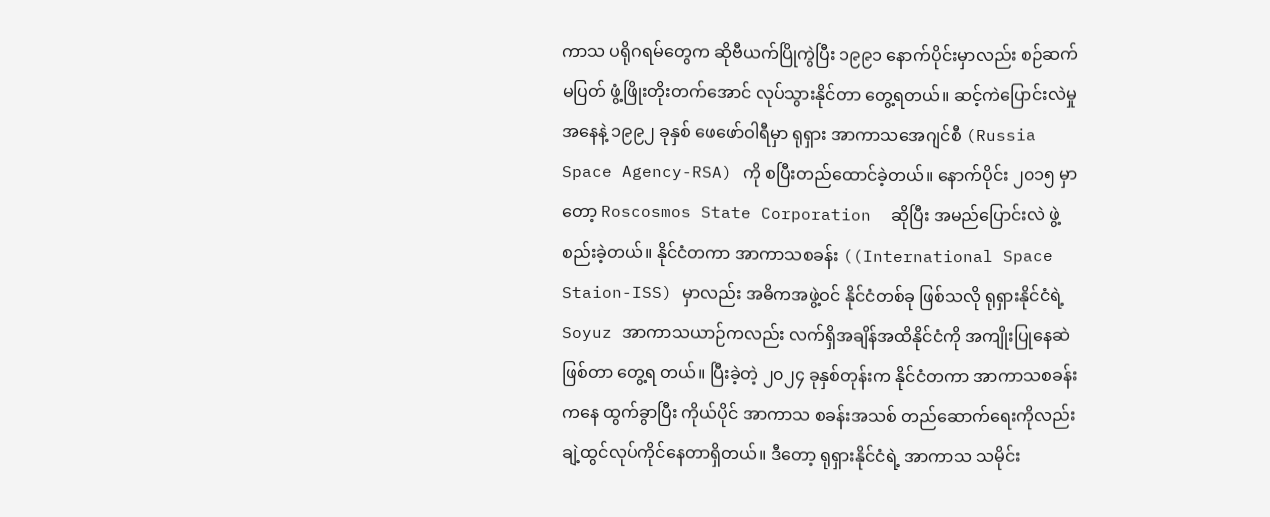ကာသ ပရိုဂရမ်တွေက ဆိုဗီယက်ပြိုကွဲပြီး ၁၉၉၁ နောက်ပိုင်းမှာလည်း စဉ်ဆက်မပြတ် ဖွံ့ဖြိုးတိုးတက်အောင် လုပ်သွားနိုင်တာ တွေ့ရတယ်။ ဆင့်ကဲပြောင်းလဲမှုအနေနဲ့ ၁၉၉၂ ခုနှစ် ဖေဖော်ဝါရီမှာ ရုရှား အာကာသအေဂျင်စီ (Russia Space Agency-RSA) ကို စပြီးတည်ထောင်ခဲ့တယ်။ နောက်ပိုင်း ၂၀၁၅ မှာတော့ Roscosmos State Corporation  ဆိုပြီး အမည်ပြောင်းလဲ ဖွဲ့စည်းခဲ့တယ်။ နိုင်ငံတကာ အာကာသစခန်း ((International Space Staion-ISS) မှာလည်း အဓိကအဖွဲ့ဝင် နိုင်ငံတစ်ခု ဖြစ်သလို ရုရှားနိုင်ငံရဲ့ Soyuz အာကာသယာဉ်ကလည်း လက်ရှိအချိန်အထိနိုင်ငံကို အကျိုးပြုနေဆဲဖြစ်တာ တွေ့ရ တယ်။ ပြီးခဲ့တဲ့ ၂၀၂၄ ခုနှစ်တုန်းက နိုင်ငံတကာ အာကာသစခန်းကနေ ထွက်ခွာပြီး ကိုယ်ပိုင် အာကာသ စခန်းအသစ် တည်ဆောက်ရေးကိုလည်း ချဲ့ထွင်လုပ်ကိုင်နေတာရှိတယ်။ ဒီတော့ ရုရှားနိုင်ငံရဲ့ အာကာသ သမိုင်း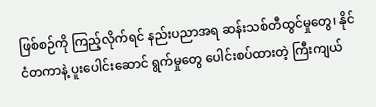ဖြစ်စဉ်ကို ကြည့်လိုက်ရင် နည်းပညာအရ ဆန်းသစ်တီထွင်မှုတွေ၊ နိုင်ငံတကာနဲ့ ပူးပေါင်းဆောင် ရွက်မှုတွေ ပေါင်းစပ်ထားတဲ့ ကြီးကျယ်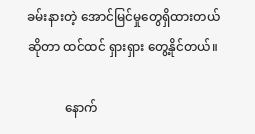ခမ်းနားတဲ့ အောင်မြင်မှုတွေရှိထားတယ်ဆိုတာ ထင်ထင် ရှားရှား တွေ့နိုင်တယ်။

            နောက်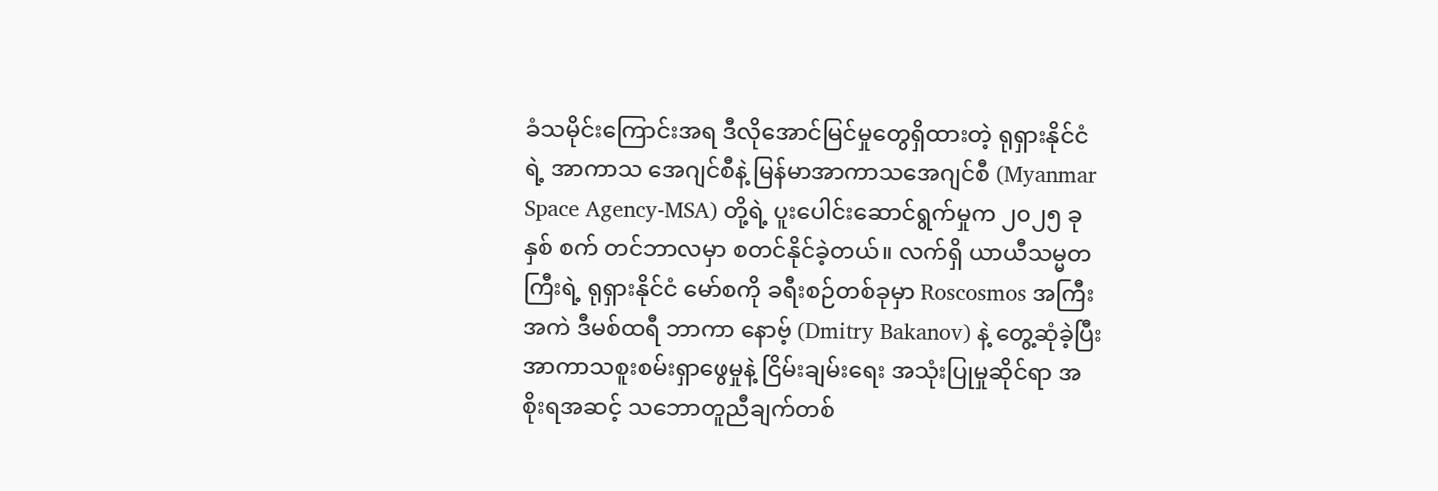ခံသမိုင်းကြောင်းအရ ဒီလိုအောင်မြင်မှုတွေရှိထားတဲ့ ရုရှားနိုင်ငံရဲ့ အာကာသ အေဂျင်စီနဲ့ မြန်မာအာကာသအေဂျင်စီ (Myanmar Space Agency-MSA) တို့ရဲ့ ပူးပေါင်းဆောင်ရွက်မှုက ၂၀၂၅ ခုနှစ် စက် တင်ဘာလမှာ စတင်နိုင်ခဲ့တယ်။ လက်ရှိ ယာယီသမ္မတကြီးရဲ့ ရုရှားနိုင်ငံ မော်စကို ခရီးစဉ်တစ်ခုမှာ Roscosmos အကြီးအကဲ ဒီမစ်ထရီ ဘာကာ နောဗ့် (Dmitry Bakanov) နဲ့ တွေ့ဆုံခဲ့ပြီး အာကာသစူးစမ်းရှာဖွေမှုနဲ့ ငြိမ်းချမ်းရေး အသုံးပြုမှုဆိုင်ရာ အစိုးရအဆင့် သဘောတူညီချက်တစ်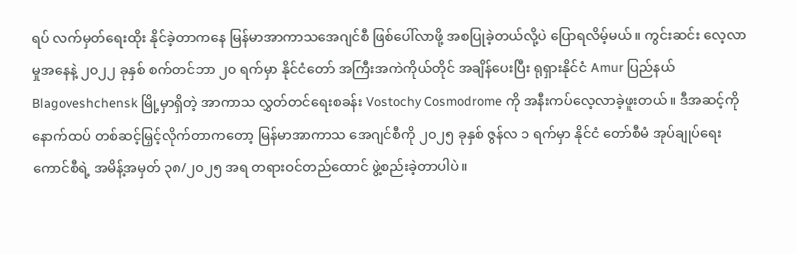ရပ် လက်မှတ်ရေးထိုး နိုင်ခဲ့တာကနေ မြန်မာအာကာသအေဂျင်စီ ဖြစ်ပေါ်လာဖို့ အစပြုခဲ့တယ်လို့ပဲ ပြောရလိမ့်မယ်။ ကွင်းဆင်း လေ့လာမှုအနေနဲ့ ၂၀၂၂ ခုနှစ် စက်တင်ဘာ ၂၀ ရက်မှာ နိုင်ငံတော် အကြီးအကဲကိုယ်တိုင် အချိန်ပေးပြီး ရုရှားနိုင်ငံ Amur ပြည်နယ် Blagoveshchensk မြို့မှာရှိတဲ့ အာကာသ လွှတ်တင်ရေးစခန်း Vostochy Cosmodrome ကို အနီးကပ်လေ့လာခဲ့ဖူးတယ်။ ဒီအဆင့်ကို နောက်ထပ် တစ်ဆင့်မြှင့်လိုက်တာကတော့ မြန်မာအာကာသ အေဂျင်စီကို ၂၀၂၅ ခုနှစ် ဇွန်လ ၁ ရက်မှာ နိုင်ငံ တော်စီမံ အုပ်ချုပ်ရေးကောင်စီရဲ့ အမိန့်အမှတ် ၃၈/၂၀၂၅ အရ တရားဝင်တည်ထောင် ဖွဲ့စည်းခဲ့တာပါပဲ။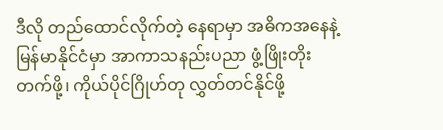ဒီလို တည်ထောင်လိုက်တဲ့ နေရာမှာ အဓိကအနေနဲ့ မြန်မာနိုင်ငံမှာ အာကာသနည်းပညာ ဖွံ့ဖြိုးတိုးတက်ဖို့၊ ကိုယ်ပိုင်ဂြိုဟ်တု လွှတ်တင်နိုင်ဖို့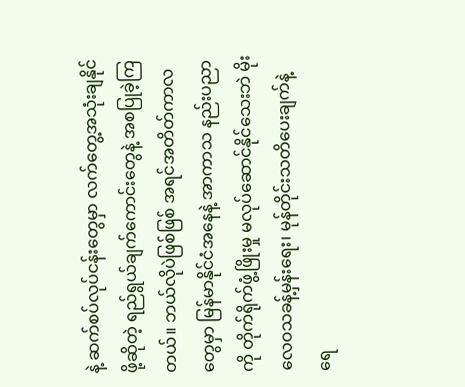နဲ့ ဆက်စပ်လုပ်ငန်းတွေမှာ လက်တွေ့အသုံးချနိုင်ဖို့ဆိုတဲ့ ရည်ရွယ်ချက်ကောင်းတွေနဲ့ အစပြုခဲ့ကြတယ်။ ဘယ်လိုပဲဖြစ်ဖြစ် အရင်အတိတ်ကာလတွေမှာ မြန်မာနိုင်ငံအနေနဲ့ အာကာသ နည်းပညာကို တိုက်ရိုက်ဖွံ့ဖြိုးမှု မလုပ်ဆောင်နိုင်သေးဘဲ မိုးလေဝသခန့်မှန်းရေး၊ မုန်တိုင်းသတိပေးချက်နဲ့ ရေ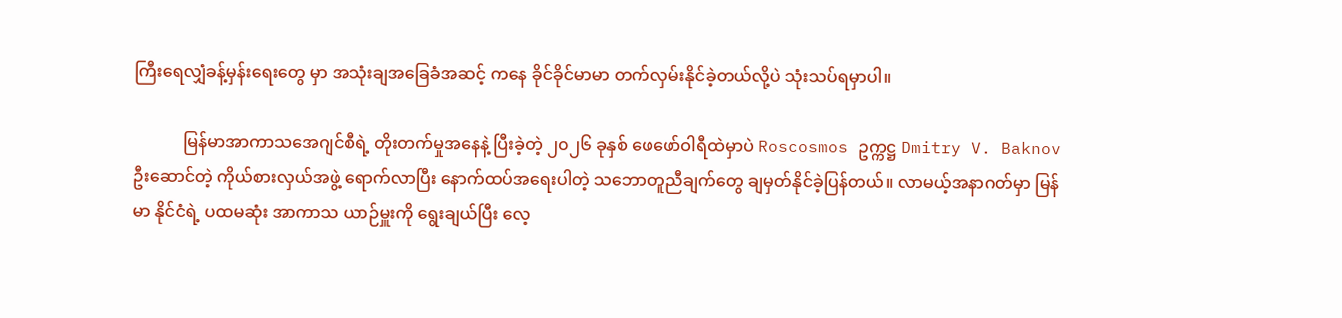ကြီးရေလျှံခန့်မှန်းရေးတွေ မှာ အသုံးချအခြေခံအဆင့် ကနေ ခိုင်ခိုင်မာမာ တက်လှမ်းနိုင်ခဲ့တယ်လို့ပဲ သုံးသပ်ရမှာပါ။

            မြန်မာအာကာသအေဂျင်စီရဲ့ တိုးတက်မှုအနေနဲ့ ပြီးခဲ့တဲ့ ၂၀၂၆ ခုနှစ် ဖေဖော်ဝါရီထဲမှာပဲ Roscosmos ဥက္ကဋ္ဌ Dmitry V. Baknov ဦးဆောင်တဲ့ ကိုယ်စားလှယ်အဖွဲ့ ရောက်လာပြီး နောက်ထပ်အရေးပါတဲ့ သဘောတူညီချက်တွေ ချမှတ်နိုင်ခဲ့ပြန်တယ်။ လာမယ့်အနာဂတ်မှာ မြန်မာ နိုင်ငံရဲ့ ပထမဆုံး အာကာသ ယာဉ်မှူးကို ရွေးချယ်ပြီး လေ့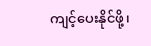ကျင့်ပေးနိုင်ဖို့၊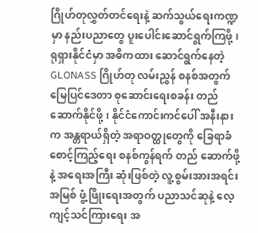ဂြိုဟ်တုလွှတ်တင်ရေးနဲ့ ဆက်သွယ်ရေးကဏ္ဍမှာ နည်းပညာတွေ ပူးပေါင်းဆောင်ရွက်ကြဖို့၊ ရုရှားနိုင်ငံမှာ အဓိကထား ဆောင်ရွက်နေတဲ့ GLONASS ဂြိုဟ်တု လမ်းညွှန် စနစ်အတွက် မြေပြင်ဒေတာ စုဆောင်းရေးစခန်း တည်ဆောက်နိုင်ဖို့၊ နိုင်ငံကောင်းကင်ပေါ် အနီးနားက အန္တရာယ်ရှိတဲ့ အရာဝတ္ထုတွေကို ခြေရာခံစောင့်ကြည့်ရေး စနစ်ကွန်ရက် တည် ဆောက်ဖို့နဲ့ အရေးအကြီး ဆုံးဖြစ်တဲ့ လူ့စွမ်းအားအရင်းအမြစ် ဖွံ့ဖြိုးရေးအတွက် ပညာသင်ဆုနဲ့ လေ့ကျင့်သင်ကြားရေး အ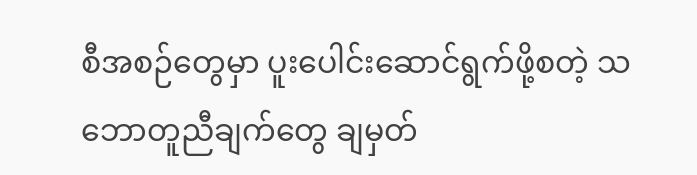စီအစဉ်တွေမှာ ပူးပေါင်းဆောင်ရွက်ဖို့စတဲ့ သဘောတူညီချက်တွေ ချမှတ်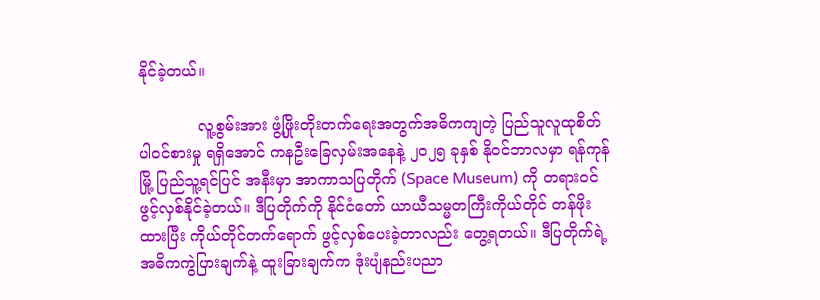နိုင်ခဲ့တယ်။

            လူ့စွမ်းအား ဖွံ့ဖြိုးတိုးတက်ရေးအတွက်အဓိကကျတဲ့ ပြည်သူလူထုစိတ်ပါဝင်စားမှု ရရှိအောင် ကနဦးခြေလှမ်းအနေနဲ့ ၂၀၂၅ ခုနှစ် နိုဝင်ဘာလမှာ ရန်ကုန်မြို့ ပြည်သူ့ရင်ပြင် အနီးမှာ အာကာသပြတိုက် (Space Museum) ကို တရားဝင် ဖွင့်လှစ်နိုင်ခဲ့တယ်။ ဒီပြတိုက်ကို နိုင်ငံတော် ယာယီသမ္မတကြီးကိုယ်တိုင် တန်ဖိုးထားပြီး ကိုယ်တိုင်တက်ရောက် ဖွင့်လှစ်ပေးခဲ့တာလည်း တွေ့ရတယ်။ ဒီပြတိုက်ရဲ့ အဓိကကွဲပြားချက်နဲ့ ထူးခြားချက်က ဒုံးပျံနည်းပညာ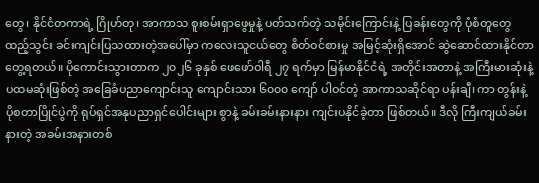တွေ၊ နိုင်ငံတကာရဲ့ ဂြိုဟ်တု၊ အာကာသ စူးစမ်းရှာဖွေမှုနဲ့ ပတ်သက်တဲ့ သမိုင်းကြောင်းနဲ့ ပြခန်းတွေကို ပုံစံတူတွေ ထည့်သွင်း ခင်းကျင်းပြသထားတဲ့အပေါ်မှာ ကလေးသူငယ်တွေ စိတ်ဝင်စားမှု အမြင့်ဆုံးရှိအောင် ဆွဲဆောင်ထားနိုင်တာ တွေ့ရတယ်။ ပိုကောင်းသွားတာက ၂၀၂၆ ခုနှစ် ဖေဖော်ဝါရီ ၂၇ ရက်မှာ မြန်မာနိုင်ငံရဲ့ အတိုင်းအတာနဲ့ အကြီးမားဆုံးနဲ့ ပထမဆုံးဖြစ်တဲ့ အခြေခံပညာကျောင်းသူ ကျောင်းသား ၆၀၀၀ ကျော် ပါဝင်တဲ့ အာကာသဆိုင်ရာ ပန်းချီ၊ ကာ တွန်းနဲ့ ပိုစတာပြိုင်ပွဲကို ရုပ်ရှင်အနုပညာရှင်ပေါင်းများ စွာနဲ့ ခမ်းခမ်းနားနား ကျင်းပနိုင်ခဲ့တာ ဖြစ်တယ်။ ဒီလို ကြီးကျယ်ခမ်းနားတဲ့ အခမ်းအနားတစ်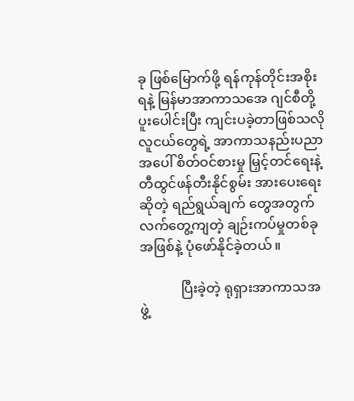ခု ဖြစ်မြောက်ဖို့ ရန်ကုန်တိုင်းအစိုးရနဲ့ မြန်မာအာကာသအေ ဂျင်စီတို့ ပူးပေါင်းပြီး ကျင်းပခဲ့တာဖြစ်သလို လူငယ်တွေရဲ့ အာကာသနည်းပညာအပေါ် စိတ်ဝင်စားမှု မြှင့်တင်ရေးနဲ့ တီထွင်ဖန်တီးနိုင်စွမ်း အားပေးရေးဆိုတဲ့ ရည်ရွယ်ချက် တွေအတွက် လက်တွေ့ကျတဲ့ ချဉ်းကပ်မှုတစ်ခုအဖြစ်နဲ့ ပုံဖော်နိုင်ခဲ့တယ်။

            ပြီးခဲ့တဲ့ ရုရှားအာကာသအဖွဲ့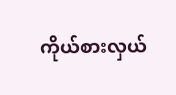ကိုယ်စားလှယ်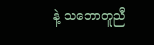နဲ့ သဘောတူညီ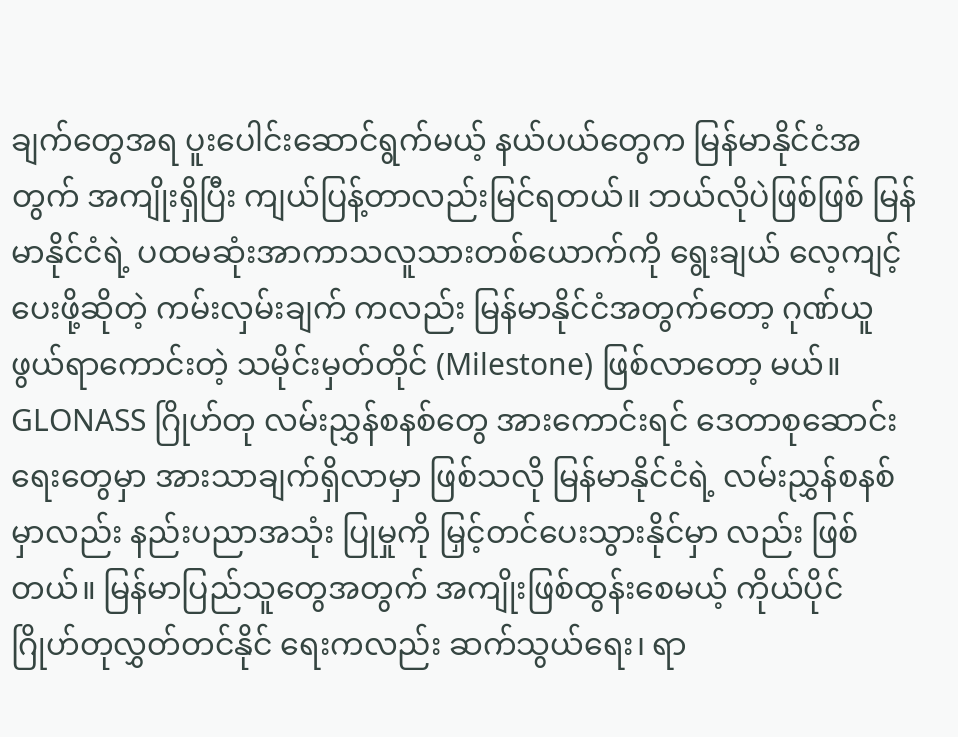ချက်တွေအရ ပူးပေါင်းဆောင်ရွက်မယ့် နယ်ပယ်တွေက မြန်မာနိုင်ငံအတွက် အကျိုးရှိပြီး ကျယ်ပြန့်တာလည်းမြင်ရတယ်။ ဘယ်လိုပဲဖြစ်ဖြစ် မြန်မာနိုင်ငံရဲ့ ပထမဆုံးအာကာသလူသားတစ်ယောက်ကို ရွေးချယ် လေ့ကျင့်ပေးဖို့ဆိုတဲ့ ကမ်းလှမ်းချက် ကလည်း မြန်မာနိုင်ငံအတွက်တော့ ဂုဏ်ယူဖွယ်ရာကောင်းတဲ့ သမိုင်းမှတ်တိုင် (Milestone) ဖြစ်လာတော့ မယ်။ GLONASS ဂြိုဟ်တု လမ်းညွှန်စနစ်တွေ အားကောင်းရင် ဒေတာစုဆောင်းရေးတွေမှာ အားသာချက်ရှိလာမှာ ဖြစ်သလို မြန်မာနိုင်ငံရဲ့ လမ်းညွှန်စနစ်မှာလည်း နည်းပညာအသုံး ပြုမှုကို မြှင့်တင်ပေးသွားနိုင်မှာ လည်း ဖြစ်တယ်။ မြန်မာပြည်သူတွေအတွက် အကျိုးဖြစ်ထွန်းစေမယ့် ကိုယ်ပိုင် ဂြိုဟ်တုလွှတ်တင်နိုင် ရေးကလည်း ဆက်သွယ်ရေး၊ ရာ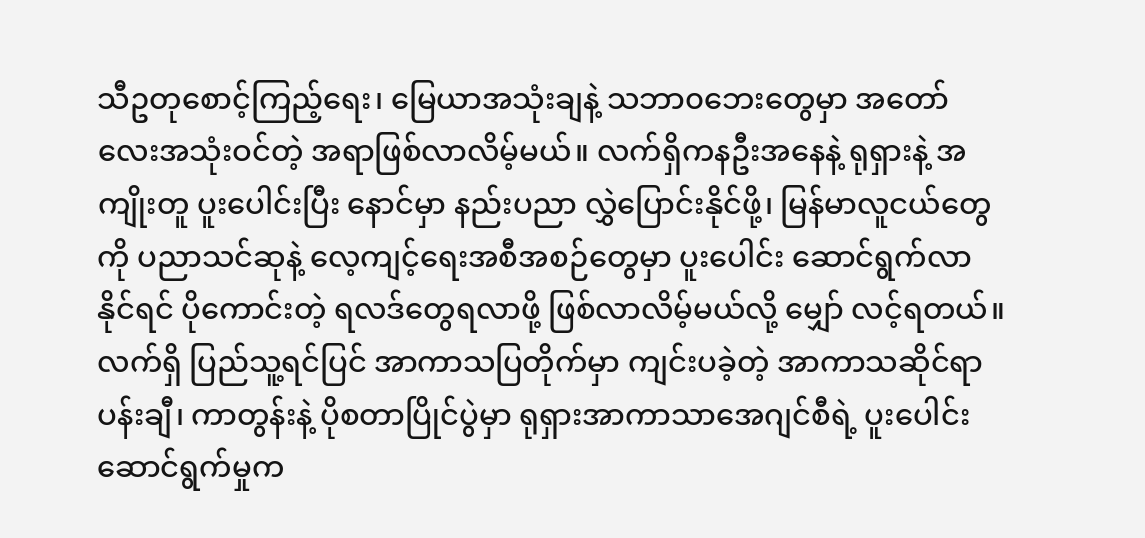သီဥတုစောင့်ကြည့်ရေး၊ မြေယာအသုံးချနဲ့ သဘာ၀ဘေးတွေမှာ အတော် လေးအသုံးဝင်တဲ့ အရာဖြစ်လာလိမ့်မယ်။ လက်ရှိကနဦးအနေနဲ့ ရုရှားနဲ့ အကျိုးတူ ပူးပေါင်းပြီး နောင်မှာ နည်းပညာ လွှဲပြောင်းနိုင်ဖို့၊ မြန်မာလူငယ်တွေကို ပညာသင်ဆုနဲ့ လေ့ကျင့်ရေးအစီအစဉ်တွေမှာ ပူးပေါင်း ဆောင်ရွက်လာနိုင်ရင် ပိုကောင်းတဲ့ ရလဒ်တွေရလာဖို့ ဖြစ်လာလိမ့်မယ်လို့ မျှော် လင့်ရတယ်။ လက်ရှိ ပြည်သူ့ရင်ပြင် အာကာသပြတိုက်မှာ ကျင်းပခဲ့တဲ့ အာကာသဆိုင်ရာ ပန်းချီ၊ ကာတွန်းနဲ့ ပိုစတာပြိုင်ပွဲမှာ ရုရှားအာကာသာအေဂျင်စီရဲ့ ပူးပေါင်းဆောင်ရွက်မှုက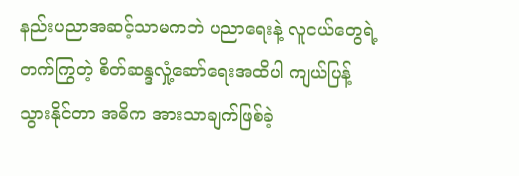နည်းပညာအဆင့်သာမကဘဲ ပညာရေးနဲ့ လူငယ်တွေရဲ့ တက်ကြွတဲ့ စိတ်ဆန္ဒလှုံ့ဆော်ရေးအထိပါ ကျယ်ပြန့်သွားနိုင်တာ အဓိက အားသာချက်ဖြစ်ခဲ့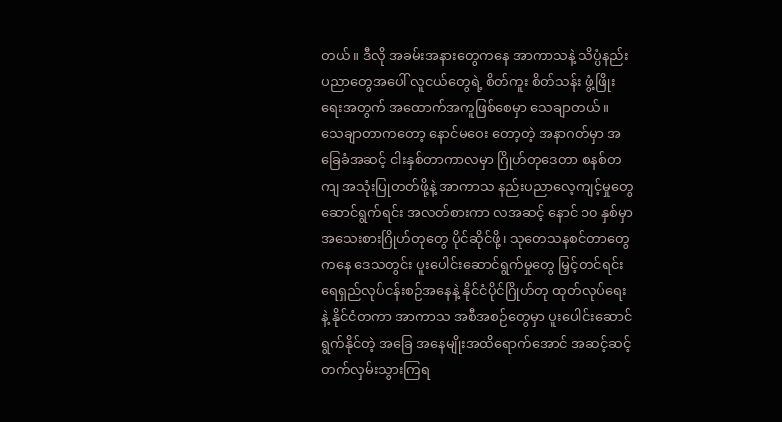တယ်။ ဒီလို အခမ်းအနားတွေကနေ အာကာသနဲ့ သိပ္ပံနည်းပညာတွေအပေါ် လူငယ်တွေရဲ့ စိတ်ကူး စိတ်သန်း ဖွံ့ဖြိုးရေးအတွက် အထောက်အကူဖြစ်စေမှာ သေချာတယ်။ သေချာတာကတော့ နောင်မဝေး တော့တဲ့ အနာဂတ်မှာ အခြေခံအဆင့် ငါးနှစ်တာကာလမှာ ဂြိုဟ်တုဒေတာ စနစ်တကျ အသုံးပြုတတ်ဖို့နဲ့ အာကာသ နည်းပညာလေ့ကျင့်မှုတွေ ဆောင်ရွက်ရင်း အလတ်စားကာ လအဆင့် နောင် ၁၀ နှစ်မှာ အသေးစားဂြိုဟ်တုတွေ ပိုင်ဆိုင်ဖို့၊ သုတေသနစင်တာတွေကနေ ဒေသတွင်း ပူးပေါင်းဆောင်ရွက်မှုတွေ မြှင့်တင်ရင်း ရေရှည်လုပ်ငန်းစဉ်အနေနဲ့ နိုင်ငံပိုင်ဂြိုဟ်တု ထုတ်လုပ်ရေးနဲ့ နိုင်ငံတကာ အာကာသ အစီအစဉ်တွေမှာ ပူးပေါင်းဆောင်ရွက်နိုင်တဲ့ အခြေ အနေမျိုးအထိရောက်အောင် အဆင့်ဆင့် တက်လှမ်းသွားကြရ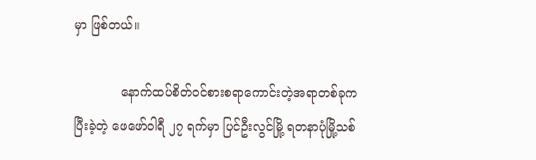မှာ ဖြစ်တယ်။

            နောက်ထပ်စိတ်ဝင်စားစရာကောင်းတဲ့အရာတစ်ခုက ပြီးခဲ့တဲ့ ဖေဖော်ဝါရီ ၂၇ ရက်မှာ ပြင်ဦးလွင်မြို့ ရတနာပုံမြို့သစ်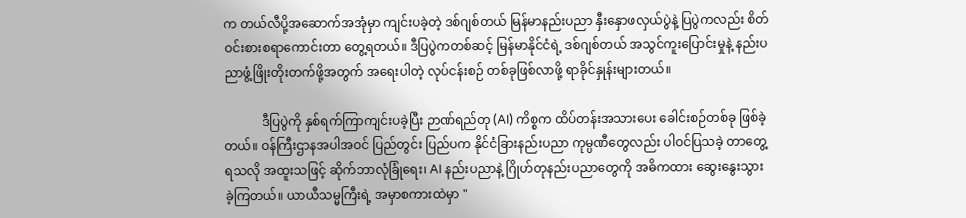က တယ်လီပို့အဆောက်အအုံမှာ ကျင်းပခဲ့တဲ့ ဒစ်ဂျစ်တယ် မြန်မာနည်းပညာ နှီးနှောဖလှယ်ပွဲနဲ့ ပြပွဲကလည်း စိတ်ဝင်းစားစရာကောင်းတာ တွေ့ရတယ်။ ဒီပြပွဲကတစ်ဆင့် မြန်မာနိုင်ငံရဲ့ ဒစ်ဂျစ်တယ် အသွင်ကူးပြောင်းမှုနဲ့ နည်းပညာဖွံ့ဖြိုးတိုးတက်ဖို့အတွက် အရေးပါတဲ့ လုပ်ငန်းစဉ် တစ်ခုဖြစ်လာဖို့ ရာခိုင်နှုန်းများတယ်။

            ဒီပြပွဲကို နှစ်ရက်ကြာကျင်းပခဲ့ပြီး ဉာဏ်ရည်တု (AI) ကိစ္စက ထိပ်တန်းအသားပေး ခေါင်းစဉ်တစ်ခု ဖြစ်ခဲ့တယ်။ ဝန်ကြီးဌာနအပါအဝင် ပြည်တွင်း ပြည်ပက နိုင်ငံခြားနည်းပညာ ကုမ္ပဏီတွေလည်း ပါဝင်ပြသခဲ့ တာတွေ့ရသလို အထူးသဖြင့် ဆိုက်ဘာလုံခြုံရေး၊ AI နည်းပညာနဲ့ ဂြိုဟ်တုနည်းပညာတွေကို အဓိကထား ဆွေးနွေးသွားခဲ့ကြတယ်။ ယာယီသမ္မကြီးရဲ့ အမှာစကားထဲမှာ "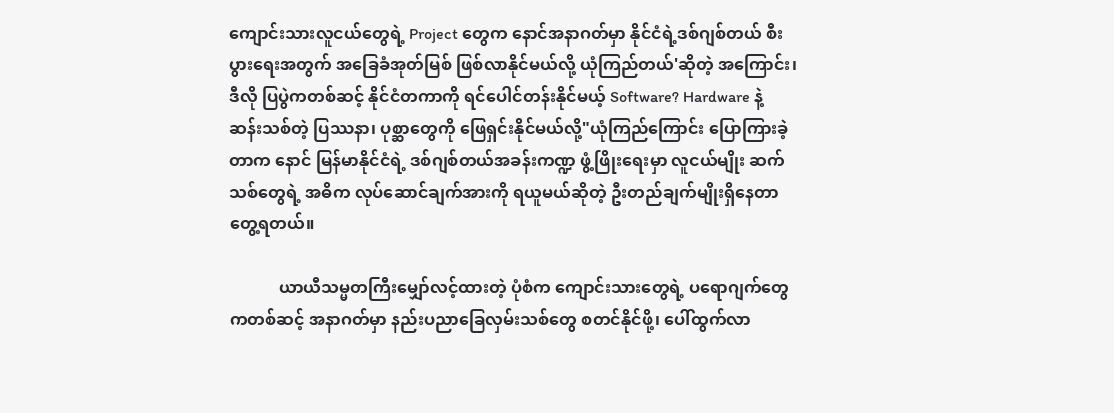ကျောင်းသားလူငယ်တွေရဲ့ Project တွေက နောင်အနာဂတ်မှာ နိုင်ငံရဲ့ဒစ်ဂျစ်တယ် စီးပွားရေးအတွက် အခြေခံအုတ်မြစ် ဖြစ်လာနိုင်မယ်လို့ ယုံကြည်တယ်'ဆိုတဲ့ အကြောင်း၊ ဒီလို ပြပွဲကတစ်ဆင့် နိုင်ငံတကာကို ရင်ပေါင်တန်းနိုင်မယ့် Software? Hardware နဲ့ ဆန်းသစ်တဲ့ ပြဿနာ၊ ပုစ္ဆာတွေကို ဖြေရှင်းနိုင်မယ်လို့"ယုံကြည်ကြောင်း ပြောကြားခဲ့ တာက နောင် မြန်မာနိုင်ငံရဲ့ ဒစ်ဂျစ်တယ်အခန်းကဏ္ဍ ဖွံ့ဖြိုးရေးမှာ လူငယ်မျိုး ဆက်သစ်တွေရဲ့ အဓိက လုပ်ဆောင်ချက်အားကို ရယူမယ်ဆိုတဲ့ ဦးတည်ချက်မျိုးရှိနေတာ တွေ့ရတယ်။

            ယာယီသမ္မတကြီးမျှော်လင့်ထားတဲ့ ပုံစံက ကျောင်းသားတွေရဲ့ ပရောဂျက်တွေကတစ်ဆင့် အနာဂတ်မှာ နည်းပညာခြေလှမ်းသစ်တွေ စတင်နိုင်ဖို့၊ ပေါ်ထွက်လာ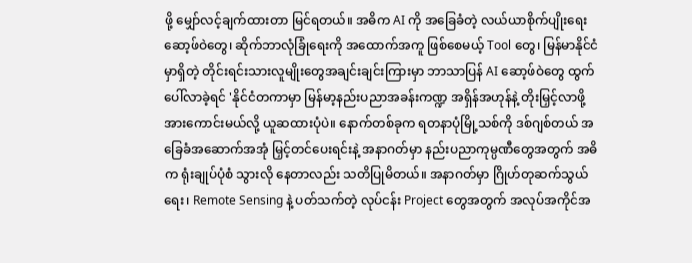ဖို့ မျှော်လင့်ချက်ထားတာ မြင်ရတယ်။ အဓိက AI ကို အခြေခံတဲ့ လယ်ယာစိုက်ပျိုးရေး ဆော့ဖ်ဝဲတွေ၊ ဆိုက်ဘာလုံခြုံရေးကို အထောက်အကူ ဖြစ်စေမယ့် Tool တွေ၊ မြန်မာနိုင်ငံမှာရှိတဲ့ တိုင်းရင်းသားလူမျိုးတွေအချင်းချင်းကြားမှာ ဘာသာပြန် AI ဆော့ဖ်ဝဲတွေ ထွက်ပေါ်လာခဲ့ရင် 'နိုင်ငံတကာမှာ မြန်မာ့နည်းပညာအခန်းကဏ္ဍ အရှိန်အဟုန်နဲ့ တိုးမြှင့်လာဖို့ အားကောင်းမယ်လို့ ယူဆထားပုံပဲ။ နောက်တစ်ခုက ရတနာပုံမြို့သစ်ကို ဒစ်ဂျစ်တယ် အခြေခံအဆောက်အအုံ မြှင့်တင်ပေးရင်းနဲ့ အနာဂတ်မှာ နည်းပညာကုမ္ပဏီတွေအတွက် အဓိက ရုံးချုပ်ပုံစံ သွားလို နေတာလည်း သတိပြုမိတယ်။ အနာဂတ်မှာ ဂြိုဟ်တုဆက်သွယ်ရေး၊ Remote Sensing နဲ့ ပတ်သက်တဲ့ လုပ်ငန်း Project တွေအတွက် အလုပ်အကိုင်အ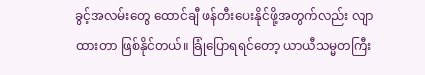ခွင့်အလမ်းတွေ ထောင်ချီ ဖန်တီးပေးနိုင်ဖို့အတွက်လည်း လျာထားတာ ဖြစ်နိုင်တယ်။ ခြုံပြောရရင်တော့ ယာယီသမ္မတကြီး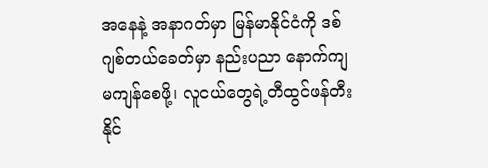အနေနဲ့ အနာဂတ်မှာ မြန်မာနိုင်ငံကို ဒစ်ဂျစ်တယ်ခေတ်မှာ နည်းပညာ နောက်ကျမကျန်စေဖို့၊ လူငယ်တွေရဲ့တီထွင်ဖန်တီးနိုင်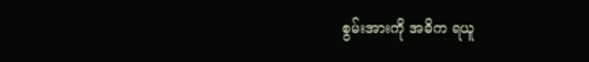စွမ်းအားကို အဓိက ရယူ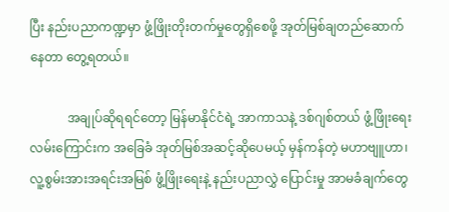ပြီး နည်းပညာကဏ္ဍမှာ ဖွံ့ဖြိုးတိုးတက်မှုတွေရှိစေဖို့ အုတ်မြစ်ချတည်ဆောက်နေတာ တွေ့ရတယ်။

            အချုပ်ဆိုရရင်တော့ မြန်မာနိုင်ငံရဲ့ အာကာသနဲ့ ဒစ်ဂျစ်တယ် ဖွံ့ဖြိုးရေးလမ်းကြောင်းက အခြေခံ အုတ်မြစ်အဆင့်ဆိုပေမယ့် မှန်ကန်တဲ့ မဟာဗျူဟာ၊ လူ့စွမ်းအားအရင်းအမြစ် ဖွံ့ဖြိုးရေးနဲ့ နည်းပညာလွှဲ ပြောင်းမှု အာမခံချက်တွေ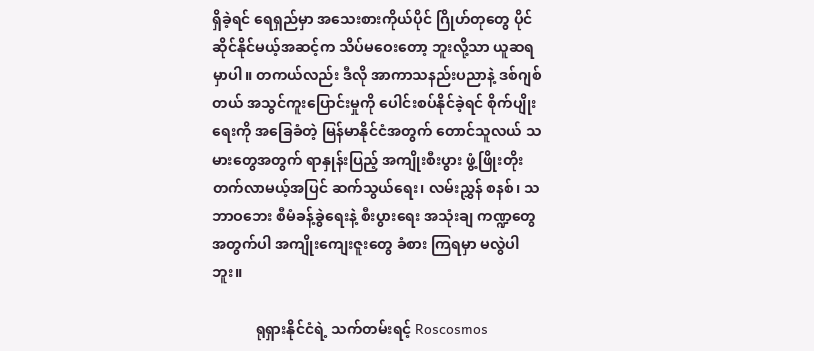ရှိခဲ့ရင် ရေရှည်မှာ အသေးစားကိုယ်ပိုင် ဂြိုဟ်တုတွေ ပိုင်ဆိုင်နိုင်မယ့်အဆင့်က သိပ်မဝေးတော့ ဘူးလို့သာ ယူဆရမှာပါ။ တကယ်လည်း ဒီလို အာကာသနည်းပညာနဲ့ ဒစ်ဂျစ်တယ် အသွင်ကူးပြောင်းမှုကို ပေါင်းစပ်နိုင်ခဲ့ရင် စိုက်ပျိုးရေးကို အခြေခံတဲ့ မြန်မာနိုင်ငံအတွက် တောင်သူလယ် သမားတွေအတွက် ရာနှုန်းပြည့် အကျိုးစီးပွား ဖွံ့ဖြိုးတိုးတက်လာမယ့်အပြင် ဆက်သွယ်ရေး၊ လမ်းညွှန် စနစ်၊ သဘာဝဘေး စီမံခန့်ခွဲရေးနဲ့ စီးပွားရေး အသုံးချ ကဏ္ဍတွေအတွက်ပါ အကျိုးကျေးဇူးတွေ ခံစား ကြရမှာ မလွဲပါဘူး။

            ရုရှားနိုင်ငံရဲ့ သက်တမ်းရင့် Roscosmos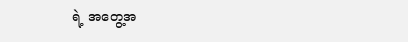ရဲ့ အတွေ့အ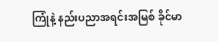ကြုံနဲ့ နည်းပညာအရင်းအမြစ် ခိုင်မာ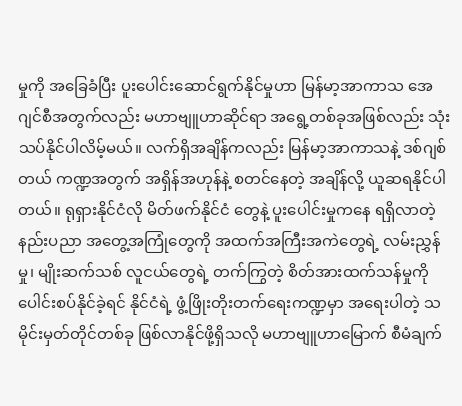မှုကို အခြေခံပြီး ပူးပေါင်းဆောင်ရွက်နိုင်မှုဟာ မြန်မာ့အာကာသ အေဂျင်စီအတွက်လည်း မဟာဗျူဟာဆိုင်ရာ အရွေ့တစ်ခုအဖြစ်လည်း သုံးသပ်နိုင်ပါလိမ့်မယ်။ လက်ရှိအချိန်ကလည်း မြန်မာ့အာကာသနဲ့ ဒစ်ဂျစ်တယ် ကဏ္ဍအတွက် အရှိန်အဟုန်နဲ့ စတင်နေတဲ့ အချိန်လို့ ယူဆရနိုင်ပါတယ်။ ရုရှားနိုင်ငံလို မိတ်ဖက်နိုင်ငံ တွေနဲ့ ပူးပေါင်းမှုကနေ ရရှိလာတဲ့ နည်းပညာ အတွေ့အကြုံတွေကို အထက်အကြီးအကဲတွေရဲ့ လမ်းညွှန်မှု၊ မျိုးဆက်သစ် လူငယ်တွေရဲ့ တက်ကြွတဲ့ စိတ်အားထက်သန်မှုကို ပေါင်းစပ်နိုင်ခဲ့ရင် နိုင်ငံရဲ့ ဖွံ့ဖြိုးတိုးတက်ရေးကဏ္ဍမှာ အရေးပါတဲ့ သမိုင်းမှတ်တိုင်တစ်ခု ဖြစ်လာနိုင်ဖို့ရှိသလို မဟာဗျူဟာမြောက် စီမံချက်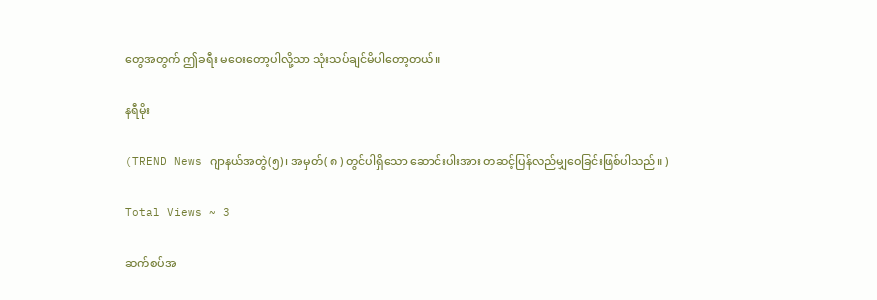တွေအတွက် ဤခရီး မဝေးတော့ပါလို့သာ သုံးသပ်ချင်မိပါတော့တယ်။

နရီမိုး

(TREND News ဂျာနယ်အတွဲ(၅)၊ အမှတ်( ၈ ) တွင်ပါရှိသော ဆောင်းပါးအား တဆင့်ပြန်လည်မျှဝေခြင်းဖြစ်ပါသည်။ )

Total Views ~ 3

ဆက်စပ်အ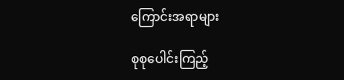ကြောင်းအရာများ

စုစုပေါင်းကြည့်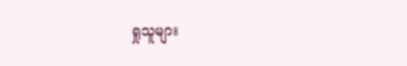ရှုသူများ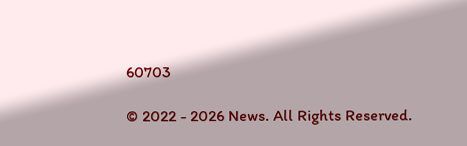60703

© 2022 - 2026 News. All Rights Reserved.